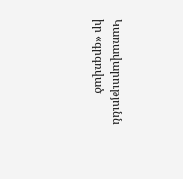Կառավարությունն իր «գրգռված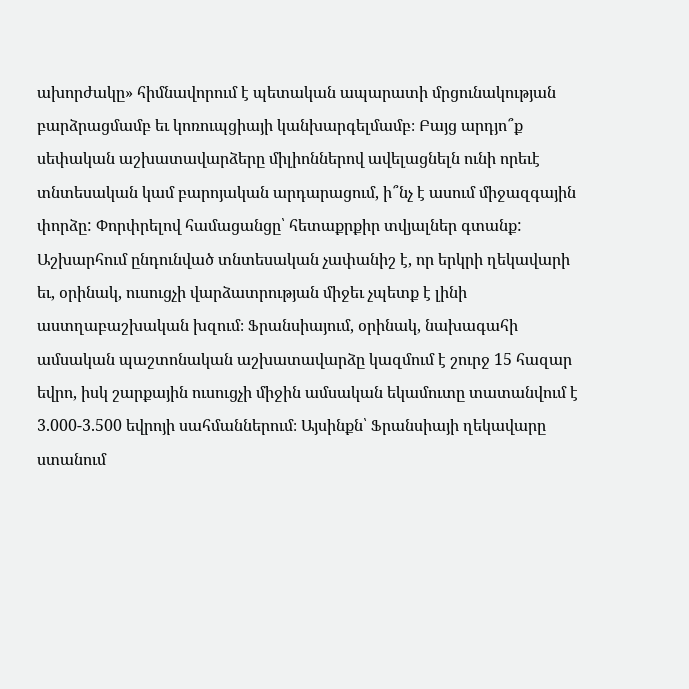ախորժակը» հիմնավորում է պետական ապարատի մրցունակության բարձրացմամբ եւ կոռուպցիայի կանխարգելմամբ։ Բայց արդյո՞ք սեփական աշխատավարձերը միլիոններով ավելացնելն ունի որեւէ տնտեսական կամ բարոյական արդարացում, ի՞նչ է ասում միջազգային փորձը: Փորփրելով համացանցը՝ հետաքրքիր տվյալներ գտանք:
Աշխարհում ընդունված տնտեսական չափանիշ է, որ երկրի ղեկավարի եւ, օրինակ, ուսուցչի վարձատրության միջեւ չպետք է լինի աստղաբաշխական խզում։ Ֆրանսիայում, օրինակ, նախագահի ամսական պաշտոնական աշխատավարձը կազմում է շուրջ 15 հազար եվրո, իսկ շարքային ուսուցչի միջին ամսական եկամուտը տատանվում է 3.000-3.500 եվրոյի սահմաններում։ Այսինքն՝ Ֆրանսիայի ղեկավարը ստանում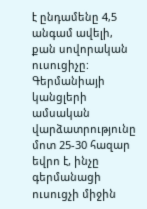է ընդամենը 4,5 անգամ ավելի, քան սովորական ուսուցիչը: Գերմանիայի կանցլերի ամսական վարձատրությունը մոտ 25-30 հազար եվրո է, ինչը գերմանացի ուսուցչի միջին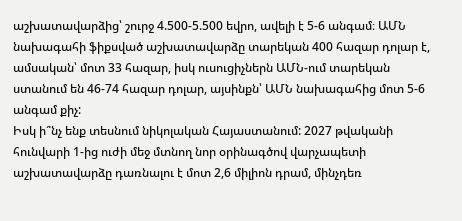աշխատավարձից՝ շուրջ 4.500-5.500 եվրո, ավելի է 5-6 անգամ։ ԱՄՆ նախագահի ֆիքսված աշխատավարձը տարեկան 400 հազար դոլար է, ամսական՝ մոտ 33 հազար, իսկ ուսուցիչներն ԱՄՆ-ում տարեկան ստանում են 46-74 հազար դոլար, այսինքն՝ ԱՄՆ նախագահից մոտ 5-6 անգամ քիչ:
Իսկ ի՞նչ ենք տեսնում նիկոլական Հայաստանում: 2027 թվականի հունվարի 1-ից ուժի մեջ մտնող նոր օրինագծով վարչապետի աշխատավարձը դառնալու է մոտ 2,6 միլիոն դրամ, մինչդեռ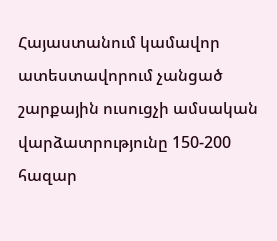Հայաստանում կամավոր ատեստավորում չանցած շարքային ուսուցչի ամսական վարձատրությունը 150-200 հազար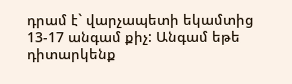դրամ է` վարչապետի եկամտից 13-17 անգամ քիչ: Անգամ եթե դիտարկենք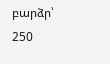բարձր՝ 250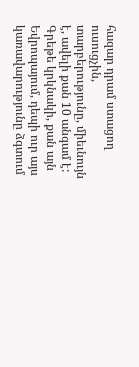հազար դրամ ստացող ուսուցչին, տարբերությունը, միեւնույն է, ավելի քան 10 անգամ է: Գրեթե կրկնակի, քան այն Եվրոպայում, դեպի ուր այս կառավարությունը ձգտում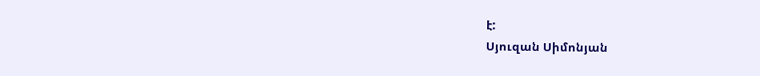է:
Սյուզան Սիմոնյան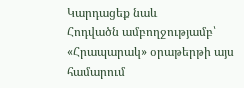Կարդացեք նաև
Հոդվածն ամբողջությամբ՝ «Հրապարակ» օրաթերթի այս համարում